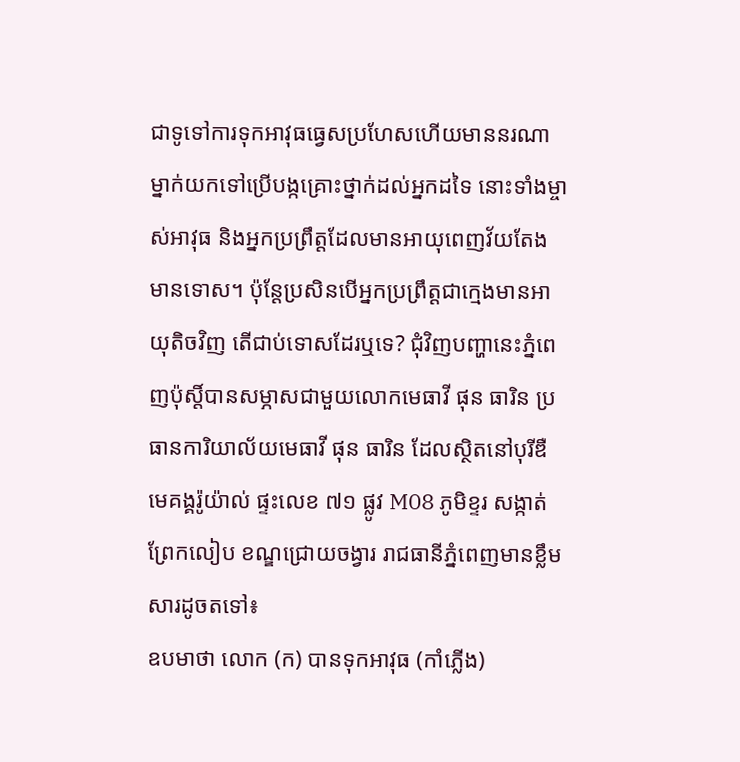ជាទូទៅការទុកអាវុធធ្វេសប្រហែសហើយមាននរណាម្នាក់យកទៅប្រើបង្កគ្រោះថ្នាក់ដល់អ្នកដទៃ នោះទាំងម្ចាស់អាវុធ និងអ្នកប្រព្រឹត្តដែលមានអាយុពេញវ័យតែងមានទោស។ ប៉ុន្តែប្រសិនបើអ្នកប្រព្រឹត្តជាក្មេងមានអាយុតិចវិញ តើជាប់ទោសដែរឬទេ? ជុំវិញបញ្ហានេះភ្នំពេញប៉ុស្តិ៍បានសម្ភាសជាមួយលោកមេធាវី ផុន ធារិន ប្រធានការិយាល័យមេធាវី ផុន ធារិន ដែលស្ថិតនៅបុរីឌឺមេគង្គរ៉ូយ៉ាល់ ផ្ទះលេខ ៧១ ផ្លូវ M08 ភូមិខ្ទរ សង្កាត់ព្រែកលៀប ខណ្ឌជ្រោយចង្វារ រាជធានីភ្នំពេញមានខ្លឹមសារដូចតទៅ៖
ឧបមាថា លោក (ក) បានទុកអាវុធ (កាំភ្លើង)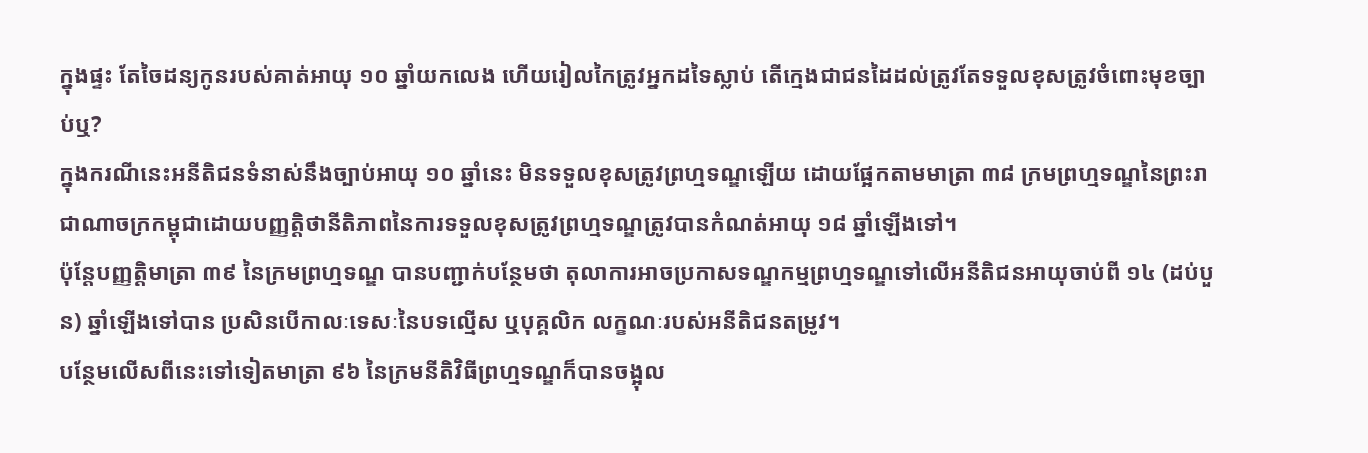ក្នុងផ្ទះ តែចៃដន្យកូនរបស់គាត់អាយុ ១០ ឆ្នាំយកលេង ហើយរៀលកៃត្រូវអ្នកដទៃស្លាប់ តើក្មេងជាជនដៃដល់ត្រូវតែទទួលខុសត្រូវចំពោះមុខច្បាប់ឬ?
ក្នុងករណីនេះអនីតិជនទំនាស់នឹងច្បាប់អាយុ ១០ ឆ្នាំនេះ មិនទទួលខុសត្រូវព្រហ្មទណ្ឌឡើយ ដោយផ្អែកតាមមាត្រា ៣៨ ក្រមព្រហ្មទណ្ឌនៃព្រះរាជាណាចក្រកម្ពុជាដោយបញ្ញត្តិថានីតិភាពនៃការទទួលខុសត្រូវព្រហ្មទណ្ឌត្រូវបានកំណត់អាយុ ១៨ ឆ្នាំឡើងទៅ។
ប៉ុន្តែបញ្ញត្តិមាត្រា ៣៩ នៃក្រមព្រហ្មទណ្ឌ បានបញ្ជាក់បន្ថែមថា តុលាការអាចប្រកាសទណ្ឌកម្មព្រហ្មទណ្ឌទៅលើអនីតិជនអាយុចាប់ពី ១៤ (ដប់បួន) ឆ្នាំឡើងទៅបាន ប្រសិនបើកាលៈទេសៈនៃបទល្មើស ឬបុគ្គលិក លក្ខណៈរបស់អនីតិជនតម្រូវ។
បន្ថែមលើសពីនេះទៅទៀតមាត្រា ៩៦ នៃក្រមនីតិវិធីព្រហ្មទណ្ឌក៏បានចង្អុល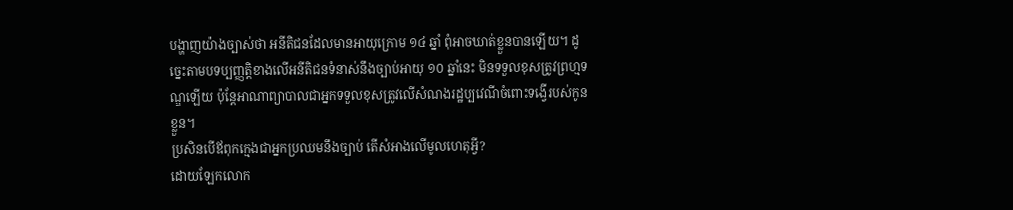បង្ហាញយ៉ាងច្បាស់ថា អនីតិជនដែលមានអាយុក្រោម ១៤ ឆ្នាំ ពុំអាចឃាត់ខ្លួនបានឡើយ។ ដូច្នេះតាមបទប្បញ្ញត្តិខាងលើអនីតិជនទំនាស់នឹងច្បាប់អាយុ ១០ ឆ្នាំនេះ មិនទទួលខុសត្រូវព្រហ្មទណ្ឌឡើយ ប៉ុន្តែអាណាព្យាបាលជាអ្នកទទួលខុសត្រូវលើសំណងរដ្ឋប្បវេណីចំពោះទង្វើរបស់កូនខ្លួន។
ប្រសិនបើឪពុកក្មេងជាអ្នកប្រឈមនឹងច្បាប់ តើសំអាងលើមូលហេតុអ្វី?
ដោយឡែកលោក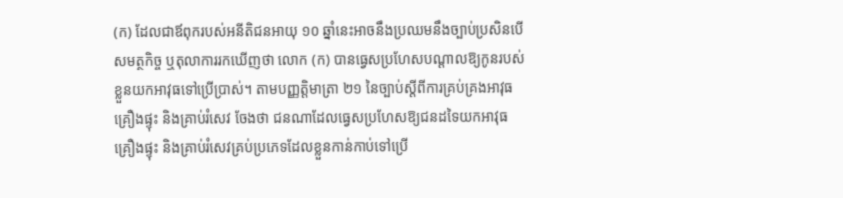(ក) ដែលជាឪពុករបស់អនីតិជនអាយុ ១០ ឆ្នាំនេះអាចនឹងប្រឈមនឹងច្បាប់ប្រសិនបើសមត្ថកិច្ច ឬតុលាការរកឃើញថា លោក (ក) បានធ្វេសប្រហែសបណ្តាលឱ្យកូនរបស់ខ្លួនយកអាវុធទៅប្រើប្រាស់។ តាមបញ្ញតិ្តមាត្រា ២១ នៃច្បាប់ស្តីពីការគ្រប់គ្រងអាវុធ គ្រឿងផ្ទុះ និងគ្រាប់រំសេវ ចែងថា ជនណាដែលធ្វេសប្រហែសឱ្យជនដទៃយកអាវុធ គ្រឿងផ្ទុះ និងគ្រាប់រំសេវគ្រប់ប្រភេទដែលខ្លួនកាន់កាប់ទៅប្រើ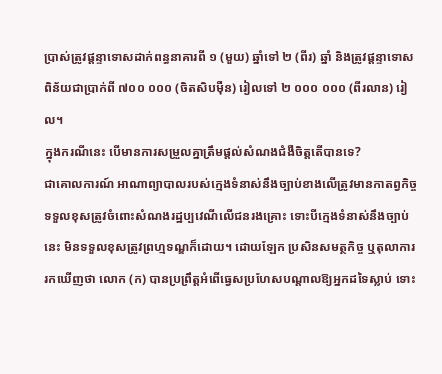ប្រាស់ត្រូវផ្តន្ទាទោសដាក់ពន្ធនាគារពី ១ (មួយ) ឆ្នាំទៅ ២ (ពីរ) ឆ្នាំ និងត្រូវផ្តន្ទាទោសពិន័យជាប្រាក់ពី ៧០០ ០០០ (ចិតសិបម៉ឺន) រៀលទៅ ២ ០០០ ០០០ (ពីរលាន) រៀល។
ក្នុងករណីនេះ បើមានការសម្រួលគ្នាត្រឹមផ្ដល់សំណងជំងឺចិត្តតើបានទេ?
ជាគោលការណ៍ អាណាព្យាបាលរបស់ក្មេងទំនាស់នឹងច្បាប់ខាងលើត្រូវមានកាតព្វកិច្ចទទួលខុសត្រូវចំពោះសំណងរដ្ឋប្បវេណីលើជនរងគ្រោះ ទោះបីក្មេងទំនាស់នឹងច្បាប់នេះ មិនទទួលខុសត្រូវព្រហ្មទណ្ឌក៏ដោយ។ ដោយឡែក ប្រសិនសមត្ថកិច្ច ឬតុលាការរកឃើញថា លោក (ក) បានប្រព្រឹត្តអំពើធ្វេសប្រហែសបណ្តាលឱ្យអ្នកដទៃស្លាប់ ទោះ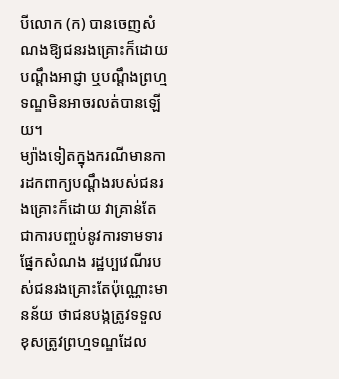បីលោក (ក) បានចេញសំណងឱ្យជនរងគ្រោះក៏ដោយ បណ្តឹងអាជ្ញា ឬបណ្តឹងព្រហ្មទណ្ឌមិនអាចរលត់បានឡើយ។
ម្យ៉ាងទៀតក្នុងករណីមានការដកពាក្យបណ្តឹងរបស់ជនរងគ្រោះក៏ដោយ វាគ្រាន់តែជាការបញ្ចប់នូវការទាមទារផ្នែកសំណង រដ្ឋប្បវេណីរបស់ជនរងគ្រោះតែប៉ុណ្ណោះមានន័យ ថាជនបង្កត្រូវទទួលខុសត្រូវព្រហ្មទណ្ឌដែល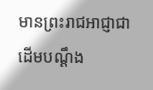មានព្រះរាជអាជ្ញាជាដើមបណ្តឹង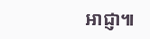អាជ្ញា៕